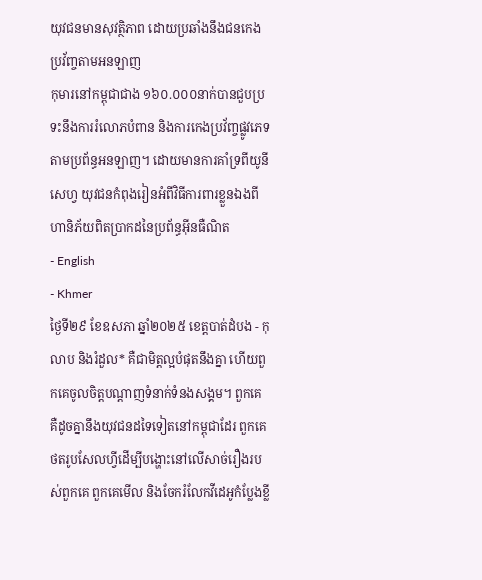យុវជនមានសុវត្ថិភាព ដោយប្រឆាំងនឹងជនកេងប្រវ័ញ្ចតាមអនឡាញ
កុមារនៅកម្ពុជាជាង ១៦០.០០០នាក់បានជួបប្រទះនឹងការរំលោភបំពាន និងការកេងប្រវ័ញ្ចផ្លូវភេទតាមប្រព័ន្ធអនឡាញ។ ដោយមានការគាំទ្រពីយូនីសេហ្វ យុវជនកំពុងរៀនអំពីវិធីការពារខ្លួនឯងពីហានិភ័យពិតប្រាកដនៃប្រព័ន្ធអ៊ីនធឺណិត
- English
- Khmer
ថ្ងៃទី២៩ ខែឧសភា ឆ្នាំ២០២៥ ខេត្តបាត់ដំបង - កុលាប និងរំដួល* គឺជាមិត្តល្អបំផុតនឹងគ្នា ហើយពួកគេចូលចិត្តបណ្ដាញទំនាក់ទំនងសង្គម។ ពួកគេ គឺដូចគ្នានឹងយុវជនដទៃទៀតនៅកម្ពុជាដែរ ពួកគេថតរូបសែលហ្វីដើម្បីបង្ហោះនៅលើសាច់រឿងរបស់ពួកគេ ពួកគេមើល និងចែករំលែកវីដេអូកំប្លែងខ្លី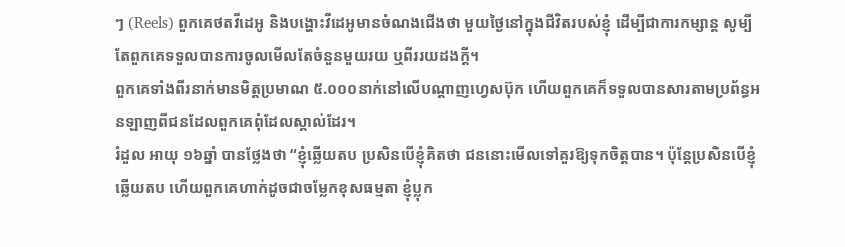ៗ (Reels) ពួកគេថតវីដេអូ និងបង្ហោះវីដេអូមានចំណងជើងថា មួយថ្ងៃនៅក្នុងជីវិតរបស់ខ្ញុំ ដើម្បីជាការកម្សាន្ត សូម្បីតែពួកគេទទួលបានការចូលមើលតែចំនួនមួយរយ ឬពីររយដងក្ដី។
ពួកគេទាំងពីរនាក់មានមិត្តប្រមាណ ៥.០០០នាក់នៅលើបណ្ដាញហ្វេសប៊ុក ហើយពួកគេក៏ទទួលបានសារតាមប្រព័ន្ធអនឡាញពីជនដែលពួកគេពុំដែលស្គាល់ដែរ។
រំដួល អាយុ ១៦ឆ្នាំ បានថ្លែងថា “ខ្ញុំឆ្លើយតប ប្រសិនបើខ្ញុំគិតថា ជននោះមើលទៅគួរឱ្យទុកចិត្តបាន។ ប៉ុន្តែប្រសិនបើខ្ញុំឆ្លើយតប ហើយពួកគេហាក់ដូចជាចម្លែកខុសធម្មតា ខ្ញុំប្លុក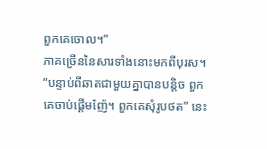ពួកគេចោល។”
ភាគច្រើននៃសារទាំងនោះមកពីបុរស។ “បន្ទាប់ពីឆាតជាមួយគ្នាបានបន្តិច ពួកគេចាប់ផ្ដើមញ៉ែ។ ពួកគេសុំរូបថត” នេះ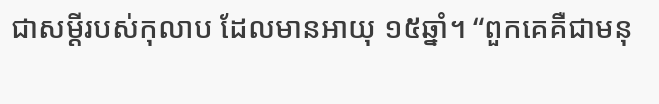ជាសម្ដីរបស់កុលាប ដែលមានអាយុ ១៥ឆ្នាំ។ “ពួកគេគឺជាមនុ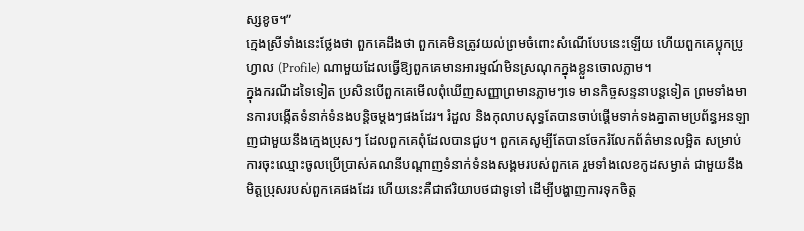ស្សខូច។”
ក្មេងស្រីទាំងនេះថ្លែងថា ពួកគេដឹងថា ពួកគេមិនត្រូវយល់ព្រមចំពោះសំណើបែបនេះឡើយ ហើយពួកគេប្លុកប្រូហ្វាល (Profile) ណាមួយដែលធ្វើឱ្យពួកគេមានអារម្មណ៍មិនស្រណុកក្នុងខ្លួនចោលភ្លាម។
ក្នុងករណីដទៃទៀត ប្រសិនបើពួកគេមើលពុំឃើញសញ្ញាព្រមានភ្លាមៗទេ មានកិច្ចសន្ទនាបន្តទៀត ព្រមទាំងមានការបង្កើតទំនាក់ទំនងបន្តិចម្ដងៗផងដែរ។ រំដួល និងកុលាបសុទ្ធតែបានចាប់ផ្ដើមទាក់ទងគ្នាតាមប្រព័ន្ធអនឡាញជាមួយនឹងក្មេងប្រុសៗ ដែលពួកគេពុំដែលបានជួប។ ពួកគេសូម្បីតែបានចែករំលែកព័ត៌មានលម្អិត សម្រាប់ការចុះឈ្មោះចូលប្រើប្រាស់គណនីបណ្ដាញទំនាក់ទំនងសង្គមរបស់ពួកគេ រួមទាំងលេខកូដសម្ងាត់ ជាមួយនឹងមិត្តប្រុសរបស់ពួកគេផងដែរ ហើយនេះគឺជាឥរិយាបថជាទូទៅ ដើម្បីបង្ហាញការទុកចិត្ត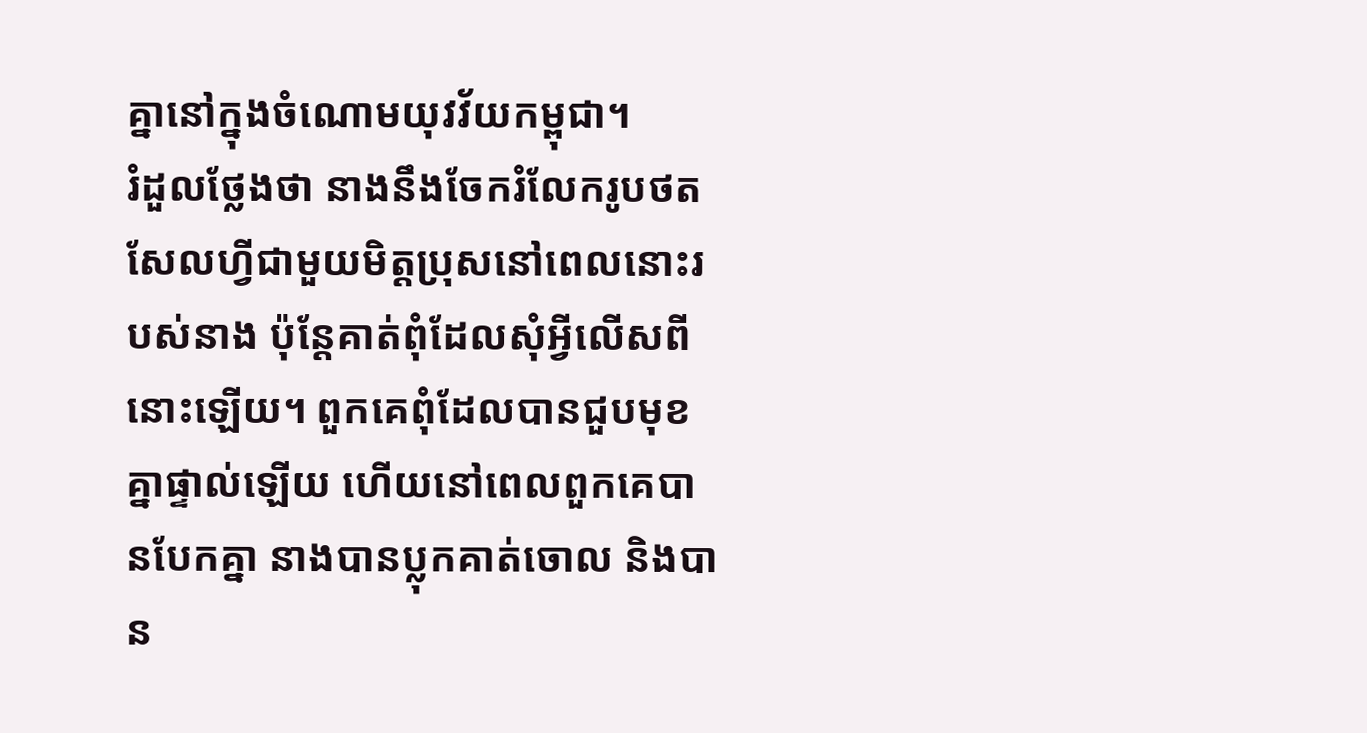គ្នានៅក្នុងចំណោមយុវវ័យកម្ពុជា។
រំដួលថ្លែងថា នាងនឹងចែករំលែករូបថតសែលហ្វីជាមួយមិត្តប្រុសនៅពេលនោះរបស់នាង ប៉ុន្តែគាត់ពុំដែលសុំអ្វីលើសពីនោះឡើយ។ ពួកគេពុំដែលបានជួបមុខគ្នាផ្ទាល់ឡើយ ហើយនៅពេលពួកគេបានបែកគ្នា នាងបានប្លុកគាត់ចោល និងបាន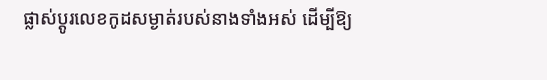ផ្លាស់ប្ដូរលេខកូដសម្ងាត់របស់នាងទាំងអស់ ដើម្បីឱ្យ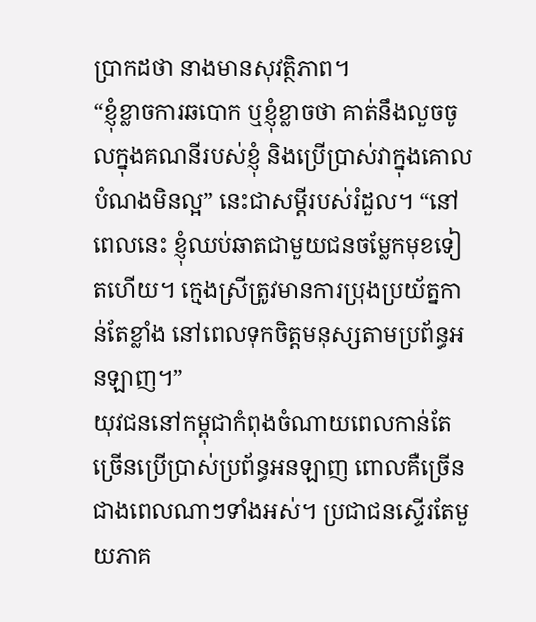ប្រាកដថា នាងមានសុវត្ថិភាព។
“ខ្ញុំខ្លាចការឆបោក ឬខ្ញុំខ្លាចថា គាត់នឹងលួចចូលក្នុងគណនីរបស់ខ្ញុំ និងប្រើប្រាស់វាក្នុងគោលបំណងមិនល្អ” នេះជាសម្ដីរបស់រំដួល។ “នៅពេលនេះ ខ្ញុំឈប់ឆាតជាមួយជនចម្លែកមុខទៀតហើយ។ ក្មេងស្រីត្រូវមានការប្រុងប្រយ័ត្នកាន់តែខ្លាំង នៅពេលទុកចិត្តមនុស្សតាមប្រព័ន្ធអនឡាញ។”
យុវជននៅកម្ពុជាកំពុងចំណាយពេលកាន់តែច្រើនប្រើប្រាស់ប្រព័ន្ធអនឡាញ ពោលគឺច្រើនជាងពេលណាៗទាំងអស់។ ប្រជាជនស្ទើរតែមួយភាគ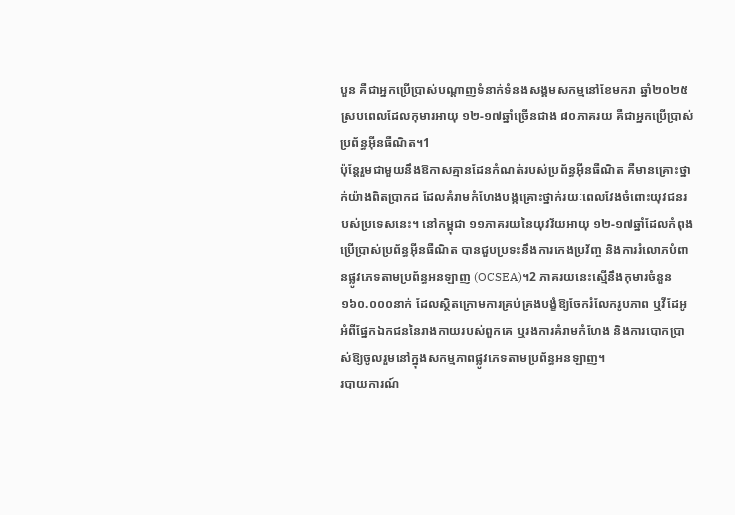បួន គឺជាអ្នកប្រើប្រាស់បណ្ដាញទំនាក់ទំនងសង្គមសកម្មនៅខែមករា ឆ្នាំ២០២៥ ស្របពេលដែលកុមារអាយុ ១២-១៧ឆ្នាំច្រើនជាង ៨០ភាគរយ គឺជាអ្នកប្រើប្រាស់ប្រព័ន្ធអ៊ីនធឺណិត។1
ប៉ុន្តែរួមជាមួយនឹងឱកាសគ្មានដែនកំណត់របស់ប្រព័ន្ធអ៊ីនធឺណិត គឺមានគ្រោះថ្នាក់យ៉ាងពិតប្រាកដ ដែលគំរាមកំហែងបង្កគ្រោះថ្នាក់រយៈពេលវែងចំពោះយុវជនរបស់ប្រទេសនេះ។ នៅកម្ពុជា ១១ភាគរយនៃយុវវ័យអាយុ ១២-១៧ឆ្នាំដែលកំពុងប្រើប្រាស់ប្រព័ន្ធអ៊ីនធឺណិត បានជួបប្រទះនឹងការកេងប្រវ័ញ្ច និងការរំលោភបំពានផ្លូវភេទតាមប្រព័ន្ធអនឡាញ (OCSEA)។2 ភាគរយនេះស្មើនឹងកុមារចំនួន ១៦០.០០០នាក់ ដែលស្ថិតក្រោមការគ្រប់គ្រងបង្ខំឱ្យចែករំលែករូបភាព ឬវីដែអូអំពីផ្នែកឯកជននៃរាងកាយរបស់ពួកគេ ឬរងការគំរាមកំហែង និងការបោកប្រាស់ឱ្យចូលរួមនៅក្នុងសកម្មភាពផ្លូវភេទតាមប្រព័ន្ធអនឡាញ។
របាយការណ៍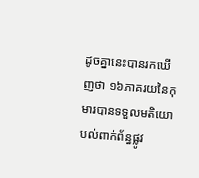ដូចគ្នានេះបានរកឃើញថា ១៦ភាគរយនៃកុមារបានទទួលមតិយោបល់ពាក់ព័ន្ធផ្លូវ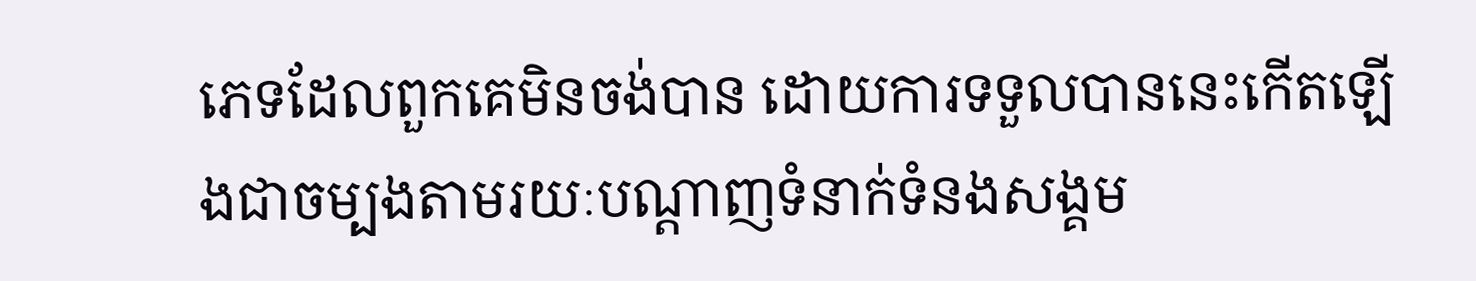ភេទដែលពួកគេមិនចង់បាន ដោយការទទួលបាននេះកើតឡើងជាចម្បងតាមរយៈបណ្ដាញទំនាក់ទំនងសង្គម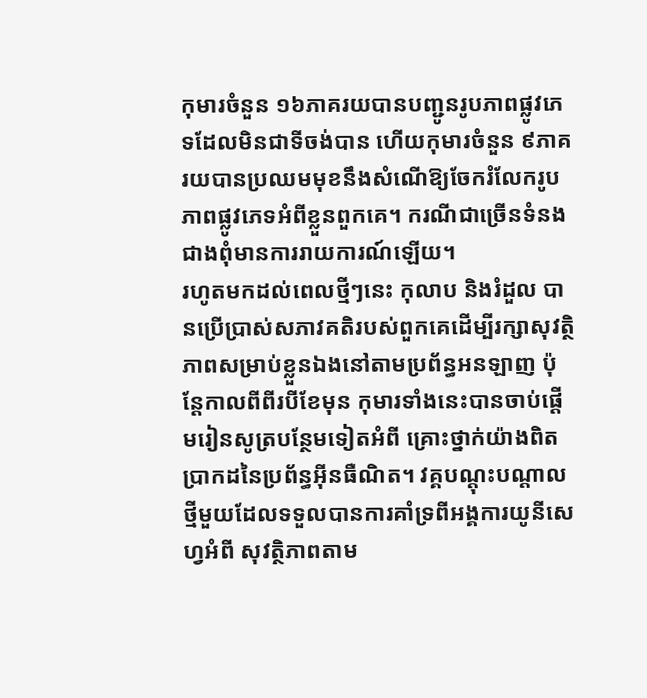កុមារចំនួន ១៦ភាគរយបានបញ្ជូនរូបភាពផ្លូវភេទដែលមិនជាទីចង់បាន ហើយកុមារចំនួន ៩ភាគរយបានប្រឈមមុខនឹងសំណើឱ្យចែករំលែករូបភាពផ្លូវភេទអំពីខ្លួនពួកគេ។ ករណីជាច្រើនទំនងជាងពុំមានការរាយការណ៍ឡើយ។
រហូតមកដល់ពេលថ្មីៗនេះ កុលាប និងរំដួល បានប្រើប្រាស់សភាវគតិរបស់ពួកគេដើម្បីរក្សាសុវត្ថិភាពសម្រាប់ខ្លួនឯងនៅតាមប្រព័ន្ធអនឡាញ ប៉ុន្តែកាលពីពីរបីខែមុន កុមារទាំងនេះបានចាប់ផ្ដើមរៀនសូត្របន្ថែមទៀតអំពី គ្រោះថ្នាក់យ៉ាងពិតប្រាកដនៃប្រព័ន្ធអ៊ីនធឺណិត។ វគ្គបណ្ដុះបណ្ដាលថ្មីមួយដែលទទួលបានការគាំទ្រពីអង្គការយូនីសេហ្វអំពី សុវត្ថិភាពតាម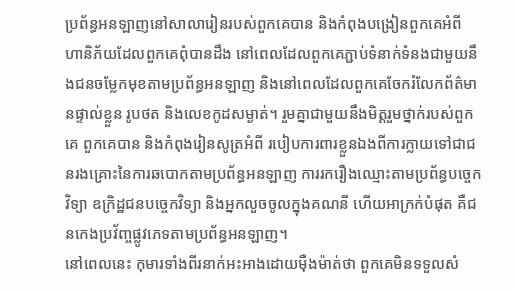ប្រព័ន្ធអនឡាញនៅសាលារៀនរបស់ពួកគេបាន និងកំពុងបង្រៀនពួកគេអំពី ហានិភ័យដែលពួកគេពុំបានដឹង នៅពេលដែលពួកគេភ្ជាប់ទំនាក់ទំនងជាមួយនឹងជនចម្លែកមុខតាមប្រព័ន្ធអនឡាញ និងនៅពេលដែលពួកគេចែករំលែកព័ត៌មានផ្ទាល់ខ្លួន រូបថត និងលេខកូដសម្ងាត់។ រួមគ្នាជាមួយនឹងមិត្តរួមថ្នាក់របស់ពួកគេ ពួកគេបាន និងកំពុងរៀនសូត្រអំពី របៀបការពារខ្លួនឯងពីការក្លាយទៅជាជនរងគ្រោះនៃការឆបោកតាមប្រព័ន្ធអនឡាញ ការរករឿងឈ្មោះតាមប្រព័ន្ធបច្ចេកវិទ្យា ឧក្រិដ្ឋជនបច្ចេកវិទ្យា និងអ្នកលួចចូលក្នុងគណនី ហើយអាក្រក់បំផុត គឺជនកេងប្រវ័ញ្ចផ្លូវភេទតាមប្រព័ន្ធអនឡាញ។
នៅពេលនេះ កុមារទាំងពីរនាក់អះអាងដោយម៉ឺងម៉ាត់ថា ពួកគេមិនទទួលសំ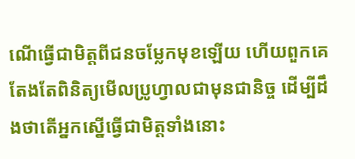ណើធ្វើជាមិត្តពីជនចម្លែកមុខឡើយ ហើយពួកគេតែងតែពិនិត្យមើលប្រូហ្វាលជាមុនជានិច្ច ដើម្បីដឹងថាតើអ្នកស្នើធ្វើជាមិត្តទាំងនោះ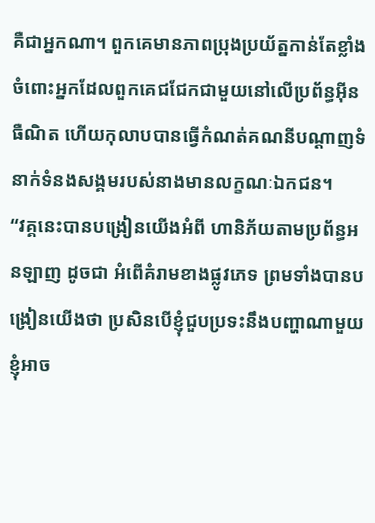គឺជាអ្នកណា។ ពួកគេមានភាពប្រុងប្រយ័ត្នកាន់តែខ្លាំងចំពោះអ្នកដែលពួកគេជជែកជាមួយនៅលើប្រព័ន្ធអ៊ីនធឺណិត ហើយកុលាបបានធ្វើកំណត់គណនីបណ្ដាញទំនាក់ទំនងសង្គមរបស់នាងមានលក្ខណៈឯកជន។
“វគ្គនេះបានបង្រៀនយើងអំពី ហានិភ័យតាមប្រព័ន្ធអនឡាញ ដូចជា អំពើគំរាមខាងផ្លូវភេទ ព្រមទាំងបានបង្រៀនយើងថា ប្រសិនបើខ្ញុំជួបប្រទះនឹងបញ្ហាណាមួយ ខ្ញុំអាច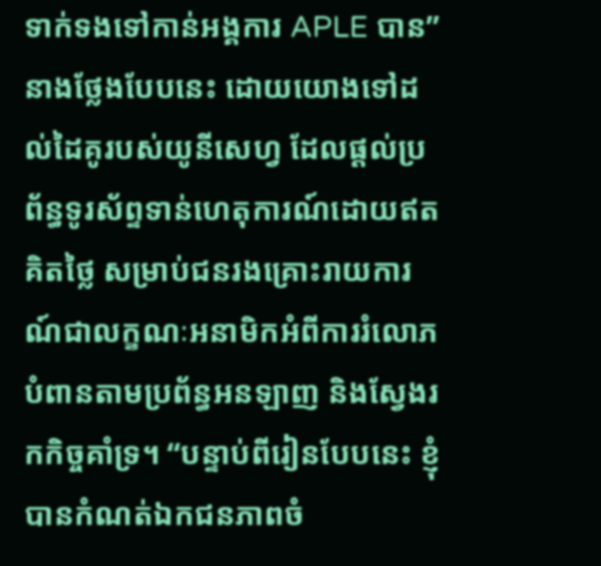ទាក់ទងទៅកាន់អង្គការ APLE បាន” នាងថែ្លងបែបនេះ ដោយយោងទៅដល់ដៃគូរបស់យូនីសេហ្វ ដែលផ្ដល់ប្រព័ន្ធទូរស័ព្ទទាន់ហេតុការណ៍ដោយឥតគិតថ្លៃ សម្រាប់ជនរងគ្រោះរាយការណ៍ជាលក្ខណៈអនាមិកអំពីការរំលោភបំពានតាមប្រព័ន្ធអនឡាញ និងស្វែងរកកិច្ចគាំទ្រ។ “បន្ទាប់ពីរៀនបែបនេះ ខ្ញុំបានកំណត់ឯកជនភាពចំ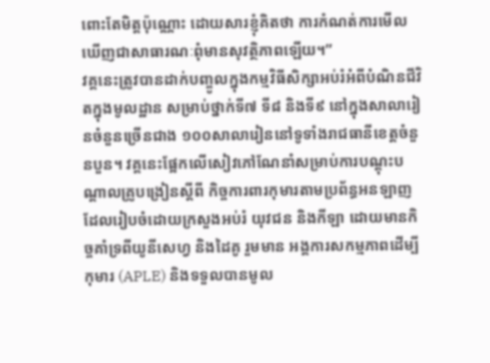ពោះតែមិត្តប៉ុណ្ណោះ ដោយសារខ្ញុំគិតថា ការកំណត់ការមើលឃើញជាសាធារណៈពុំមានសុវត្ថិភាពឡើយ។”
វគ្គនេះត្រូវបានដាក់បញ្ចូលក្នុងកម្មវិធីសិក្សាអប់រំអំពីបំណិនជីវិតក្នុងមូលដ្ឋាន សម្រាប់ថ្នាក់ទី៧ ទី៨ និងទី៩ នៅក្នុងសាលារៀនចំនួនច្រើនជាង ១០០សាលារៀននៅទូទាំងរាជធានីខេត្តចំនួនបួន។ វគ្គនេះផ្អែកលើសៀវភៅណែនាំសម្រាប់ការបណ្ដុះបណ្ដាលគ្រូបង្រៀនស្ដីពី កិច្ចការពារកុមារតាមប្រព័ន្ធអនឡាញ ដែលរៀបចំដោយក្រសួងអប់រំ យុវជន និងកីឡា ដោយមានកិច្ចគាំទ្រពីយូនីសេហ្វ និងដៃគូ រួមមាន អង្គការសកម្មភាពដើម្បីកុមារ (APLE) និងទទួលបានមូល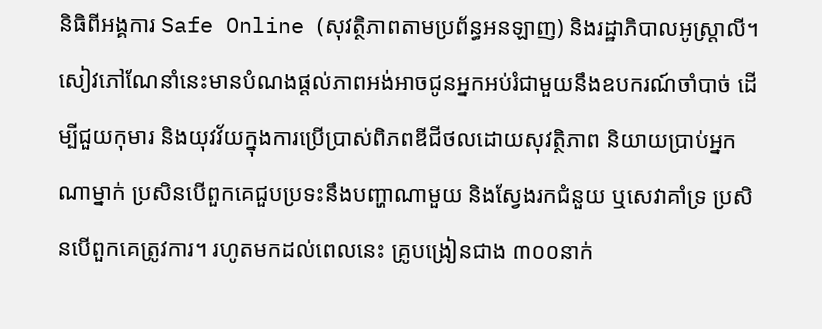និធិពីអង្គការ Safe Online (សុវត្ថិភាពតាមប្រព័ន្ធអនឡាញ) និងរដ្ឋាភិបាលអូស្រ្តាលី។
សៀវភៅណែនាំនេះមានបំណងផ្ដល់ភាពអង់អាចជូនអ្នកអប់រំជាមួយនឹងឧបករណ៍ចាំបាច់ ដើម្បីជួយកុមារ និងយុវវ័យក្នុងការប្រើប្រាស់ពិភពឌីជីថលដោយសុវត្ថិភាព និយាយប្រាប់អ្នកណាម្នាក់ ប្រសិនបើពួកគេជួបប្រទះនឹងបញ្ហាណាមួយ និងស្វែងរកជំនួយ ឬសេវាគាំទ្រ ប្រសិនបើពួកគេត្រូវការ។ រហូតមកដល់ពេលនេះ គ្រូបង្រៀនជាង ៣០០នាក់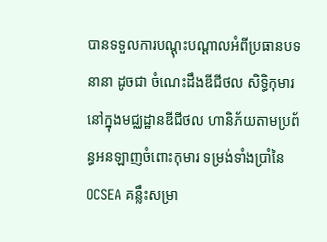បានទទួលការបណ្ដុះបណ្ដាលអំពីប្រធានបទនានា ដូចជា ចំណេះដឹងឌីជីថល សិទ្ធិកុមារនៅក្នុងមជ្ឈដ្ឋានឌីជីថល ហានិភ័យតាមប្រព័ន្ធអនឡាញចំពោះកុមារ ទម្រង់ទាំងប្រាំនៃ OCSEA គន្លឹះសម្រា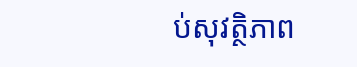ប់សុវត្ថិភាព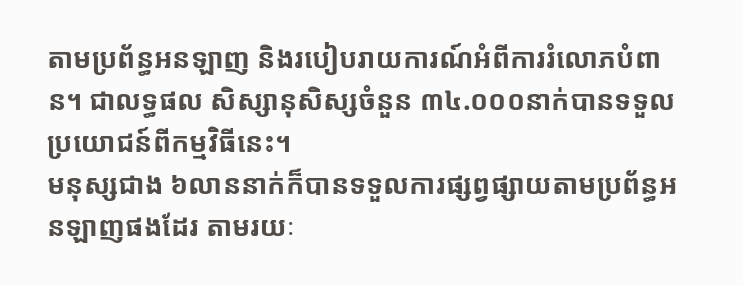តាមប្រព័ន្ធអនឡាញ និងរបៀបរាយការណ៍អំពីការរំលោភបំពាន។ ជាលទ្ធផល សិស្សានុសិស្សចំនួន ៣៤.០០០នាក់បានទទួលប្រយោជន៍ពីកម្មវិធីនេះ។
មនុស្សជាង ៦លាននាក់ក៏បានទទួលការផ្សព្វផ្សាយតាមប្រព័ន្ធអនឡាញផងដែរ តាមរយៈ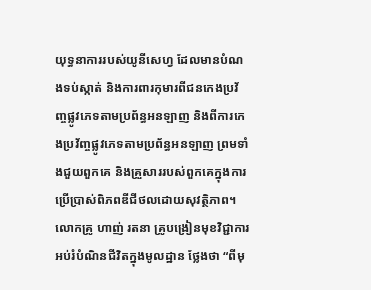យុទ្ធនាការរបស់យូនីសេហ្វ ដែលមានបំណងទប់ស្កាត់ និងការពារកុមារពីជនកេងប្រវ័ញ្ចផ្លូវភេទតាមប្រព័ន្ធអនឡាញ និងពីការកេងប្រវ័ញ្ចផ្លូវភេទតាមប្រព័ន្ធអនឡាញ ព្រមទាំងជួយពួកគេ និងគ្រួសាររបស់ពួកគេក្នុងការប្រើប្រាស់ពិភពឌីជីថលដោយសុវត្ថិភាព។
លោកគ្រូ ហាញ់ រតនា គ្រូបង្រៀនមុខវិជ្ជាការអប់រំបំណិនជីវិតក្នុងមូលដ្ឋាន ថ្លែងថា “ពីមុ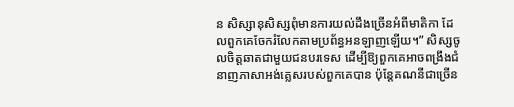ន សិស្សានុសិស្សពុំមានការយល់ដឹងច្រើនអំពីមាតិកា ដែលពួកគេចែករំលែកតាមប្រព័ន្ធអនឡាញឡើយ។” សិស្សចូលចិត្តឆាតជាមួយជនបរទេស ដើម្បីឱ្យពួកគេអាចពង្រឹងជំនាញភាសាអង់គ្លេសរបស់ពួកគេបាន ប៉ុន្តែគណនីជាច្រើន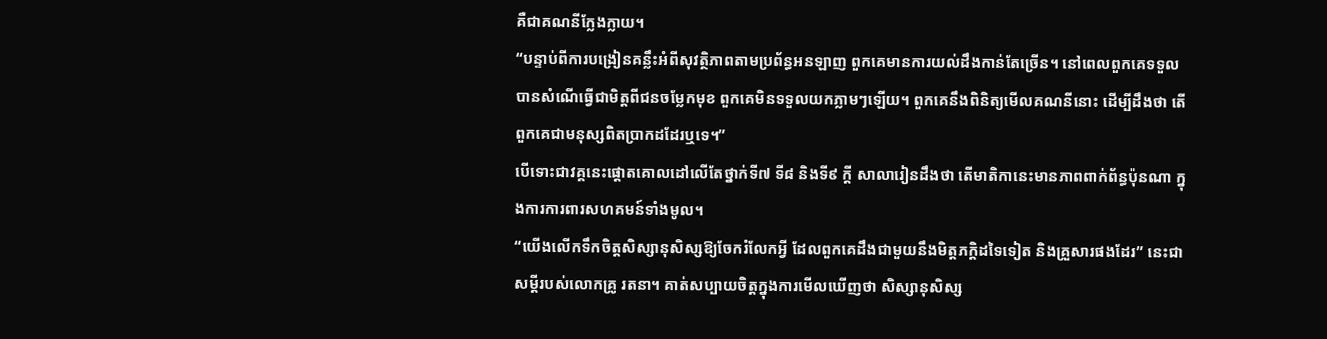គឺជាគណនីក្លែងក្លាយ។
“បន្ទាប់ពីការបង្រៀនគន្លឹះអំពីសុវត្ថិភាពតាមប្រព័ន្ធអនឡាញ ពួកគេមានការយល់ដឹងកាន់តែច្រើន។ នៅពេលពួកគេទទួលបានសំណើធ្វើជាមិត្តពីជនចម្លែកមុខ ពួកគេមិនទទួលយកភ្លាមៗឡើយ។ ពួកគេនឹងពិនិត្យមើលគណនីនោះ ដើម្បីដឹងថា តើពួកគេជាមនុស្សពិតប្រាកដដែរឬទេ។”
បើទោះជាវគ្គនេះផ្ដោតគោលដៅលើតែថ្នាក់ទី៧ ទី៨ និងទី៩ ក្ដី សាលារៀនដឹងថា តើមាតិកានេះមានភាពពាក់ព័ន្ធប៉ុនណា ក្នុងការការពារសហគមន៍ទាំងមូល។
“យើងលើកទឹកចិត្តសិស្សានុសិស្សឱ្យចែករំលែកអ្វី ដែលពួកគេដឹងជាមួយនឹងមិត្តភក្ដិដទៃទៀត និងគ្រួសារផងដែរ” នេះជាសម្ដីរបស់លោកគ្រូ រតនា។ គាត់សប្បាយចិត្តក្នុងការមើលឃើញថា សិស្សានុសិស្ស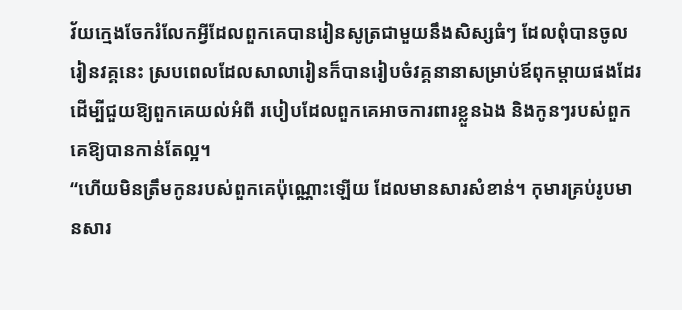វ័យក្មេងចែករំលែកអ្វីដែលពួកគេបានរៀនសូត្រជាមួយនឹងសិស្សធំៗ ដែលពុំបានចូលរៀនវគ្គនេះ ស្របពេលដែលសាលារៀនក៏បានរៀបចំវគ្គនានាសម្រាប់ឪពុកម្ដាយផងដែរ ដើម្បីជួយឱ្យពួកគេយល់អំពី របៀបដែលពួកគេអាចការពារខ្លួនឯង និងកូនៗរបស់ពួកគេឱ្យបានកាន់តែល្អ។
“ហើយមិនត្រឹមកូនរបស់ពួកគេប៉ុណ្ណោះឡើយ ដែលមានសារសំខាន់។ កុមារគ្រប់រូបមានសារ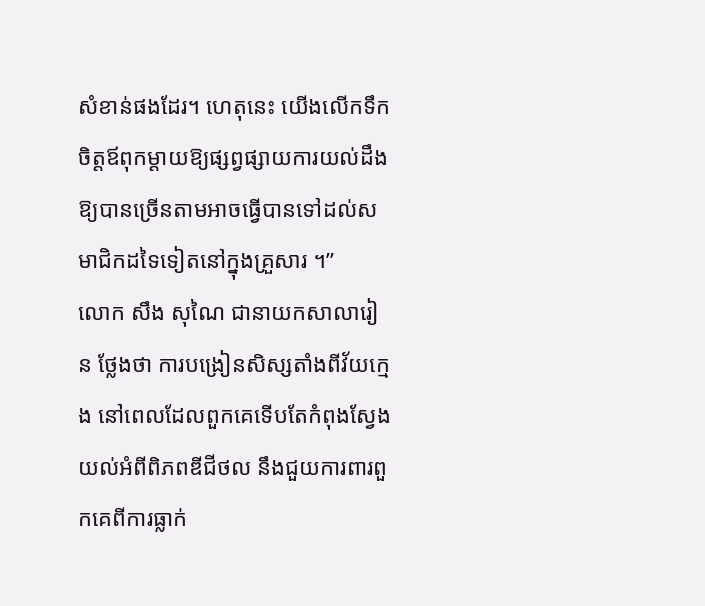សំខាន់ផងដែរ។ ហេតុនេះ យើងលើកទឹកចិត្តឪពុកម្ដាយឱ្យផ្សព្វផ្សាយការយល់ដឹងឱ្យបានច្រើនតាមអាចធ្វើបានទៅដល់សមាជិកដទៃទៀតនៅក្នុងគ្រួសារ ។”
លោក សឹង សុណៃ ជានាយកសាលារៀន ថ្លែងថា ការបង្រៀនសិស្សតាំងពីវ័យក្មេង នៅពេលដែលពួកគេទើបតែកំពុងស្វែងយល់អំពីពិភពឌីជីថល នឹងជួយការពារពួកគេពីការធ្លាក់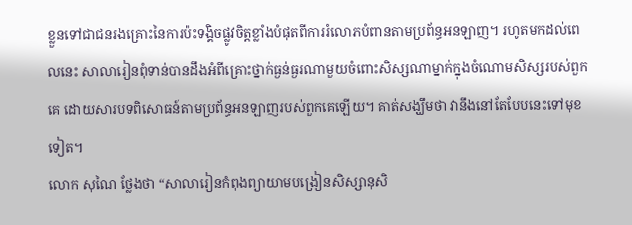ខ្លួនទៅជាជនរងគ្រោះនៃការប៉ះទង្គិចផ្លូវចិត្តខ្លាំងបំផុតពីការរំលោភបំពានតាមប្រព័ន្ធអនឡាញ។ រហូតមកដល់ពេលនេះ សាលារៀនពុំទាន់បានដឹងអំពីគ្រោះថ្នាក់ធ្ងន់ធ្ងរណាមួយចំពោះសិស្សណាម្នាក់ក្នុងចំណោមសិស្សរបស់ពួកគេ ដោយសារបទពិសោធន៍តាមប្រព័ន្ធអនឡាញរបស់ពួកគេឡើយ។ គាត់សង្ឃឹមថា វានឹងនៅតែបែបនេះទៅមុខទៀត។
លោក សុណៃ ថ្លែងថា “សាលារៀនកំពុងព្យាយាមបង្រៀនសិស្សានុសិ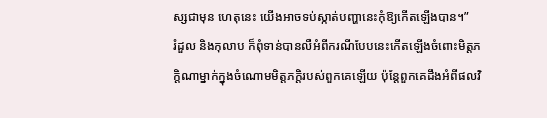ស្សជាមុន ហេតុនេះ យើងអាចទប់ស្កាត់បញ្ហានេះកុំឱ្យកើតឡើងបាន។”
រំដួល និងកុលាប ក៏ពុំទាន់បានលឺអំពីករណីបែបនេះកើតឡើងចំពោះមិត្តភក្ដិណាម្នាក់ក្នុងចំណោមមិត្តភក្តិរបស់ពួកគេឡើយ ប៉ុន្តែពួកគេដឹងអំពីផលវិ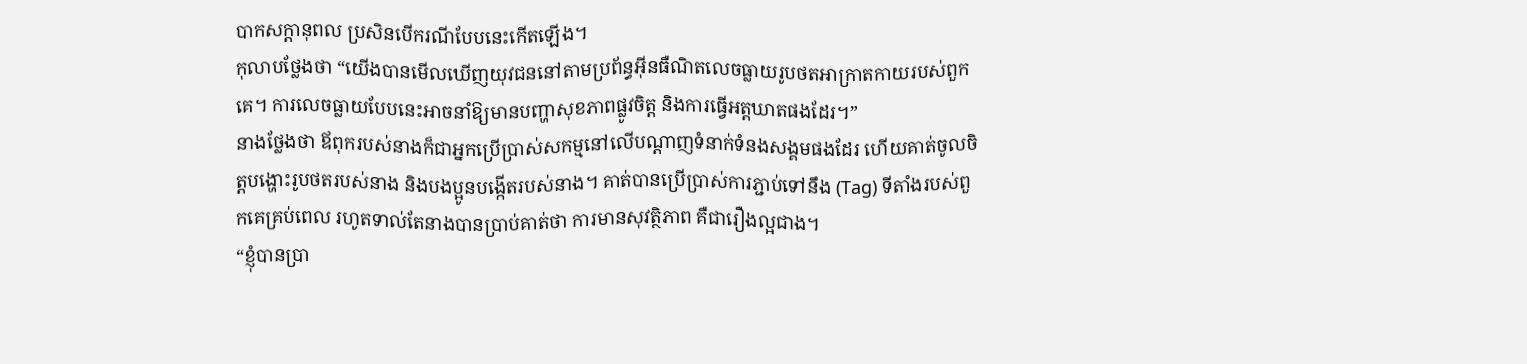បាកសក្ដានុពល ប្រសិនបើករណីបែបនេះកើតឡើង។
កុលាបថ្លែងថា “យើងបានមើលឃើញយុវជននៅតាមប្រព័ន្ធអ៊ីនធឺណិតលេចធ្លាយរូបថតអាក្រាតកាយរបស់ពួកគេ។ ការលេចធ្លាយបែបនេះអាចនាំឱ្យមានបញ្ហាសុខភាពផ្លូវចិត្ត និងការធ្វើអត្តឃាតផងដែរ។”
នាងថ្លែងថា ឪពុករបស់នាងក៏ជាអ្នកប្រើប្រាស់សកម្មនៅលើបណ្ដាញទំនាក់ទំនងសង្គមផងដែរ ហើយគាត់ចូលចិត្តបង្ហោះរូបថតរបស់នាង និងបងប្អូនបង្កើតរបស់នាង។ គាត់បានប្រើប្រាស់ការភ្ជាប់ទៅនឹង (Tag) ទីតាំងរបស់ពួកគេគ្រប់ពេល រហូតទាល់តែនាងបានប្រាប់គាត់ថា ការមានសុវត្ថិភាព គឺជារឿងល្អជាង។
“ខ្ញុំបានប្រា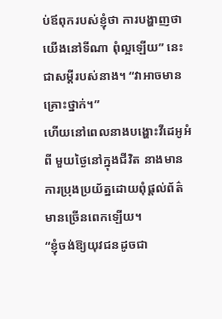ប់ឪពុករបស់ខ្ញុំថា ការបង្ហាញថាយើងនៅទីណា ពុំល្អឡើយ” នេះជាសម្ដីរបស់នាង។ “វាអាចមានគ្រោះថ្នាក់។”
ហើយនៅពេលនាងបង្ហោះវីដេអូអំពី មួយថ្ងៃនៅក្នុងជីវិត នាងមានការប្រុងប្រយ័ត្នដោយពុំផ្ដល់ព័ត៌មានច្រើនពេកឡើយ។
“ខ្ញុំចង់ឱ្យយុវជនដូចជា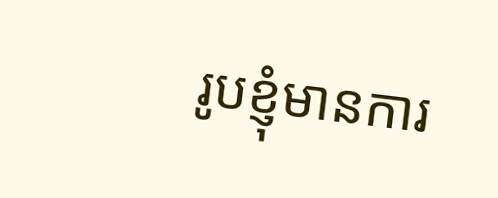រូបខ្ញុំមានការ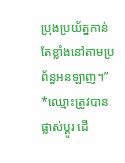ប្រុងប្រយ័ត្នកាន់តែខ្លាំងនៅតាមប្រព័ន្ធអនឡាញ។”
*ឈ្មោះត្រូវបានផ្លាស់ប្ដូរ ដើ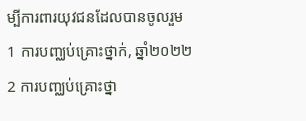ម្បីការពារយុវជនដែលបានចូលរួម
1 ការបញ្ឈប់គ្រោះថ្នាក់, ឆ្នាំ២០២២
2 ការបញ្ឈប់គ្រោះថ្នា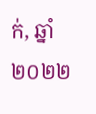ក់, ឆ្នាំ២០២២